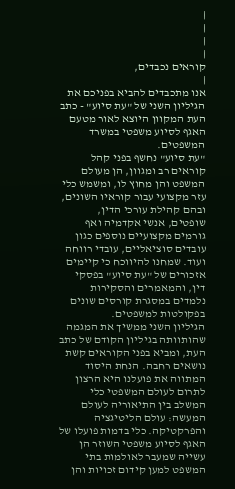|
|
|
|
קוראים נכבדים,
|
אנו מתכבדים להביא בפניכם את הגיליון השני של "עת סיוע" - כתב העת המקוון היוצא לאור מטעם האגף לסיוע משפטי במשרד המשפטים.
"עת סיוע" נחשף בפני קהל קוראים רב ומגוון, הן מעולם המשפט והן מחוץ לו, ומשמש כלי עזר מקצועי עבור קוראיו השונים, ובהם קהילת עורכי הדין, שופטים, אנשי אקדמיה ואף גורמים מקצועיים נוספים כגון עובדים סוציאליים, עובדי רווחה ועוד. שמחנו להיווכח כי קיימים אזכורים של "עת סיוע" בפסקי דין, והמאמרים והסקירות נלמדים במסגרת קורסים שונים בפקולטות למשפטים.
הגיליון השני ממשיך את המגמה שהותוותה בגיליון הקודם של כתב העת, ומביא בפני הקוראים קשת נושאים רחבה. הנחת היסוד המתווה את פועלנו היא הרצון לתרום לעולם המשפטי כלי המשלב בין התיאוריה לעולם המעשה: עולם הליטיגציה והפרקטיקה. כלי בדמות פועלו של האגף לסיוע משפטי השוזר הן עשייה שמעבר לאולמות בתי המשפט למען קידום זכויות והן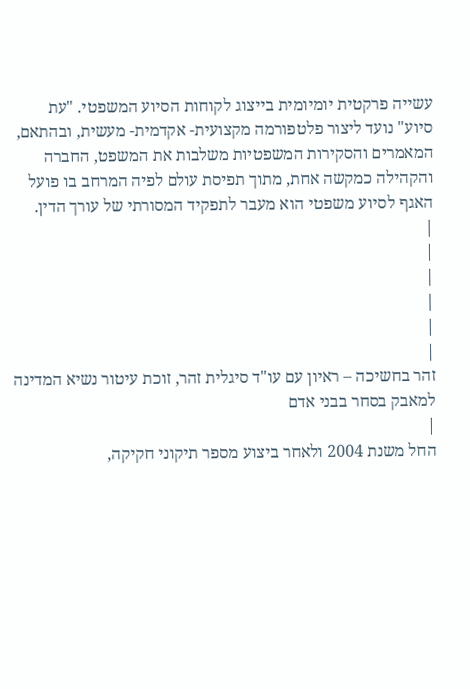עשייה פרקטית יומיומית בייצוג לקוחות הסיוע המשפטי. "עת סיוע" נועד ליצור פלטפורמה מקצועית- אקדמית- מעשית, ובהתאם, המאמרים והסקירות המשפטיות משלבות את המשפט, החברה והקהילה כמקשה אחת, מתוך תפיסת עולם לפיה המרחב בו פועל האגף לסיוע משפטי הוא מעבר לתפקיד המסורתי של עורך הדין.
|
|
|
|
|
|
זהר בחשיכה – ראיון עם עו"ד סיגלית זהר, זוכת עיטור נשיא המדינה למאבק בסחר בבני אדם
|
החל משנת 2004 ולאחר ביצוע מספר תיקוני חקיקה,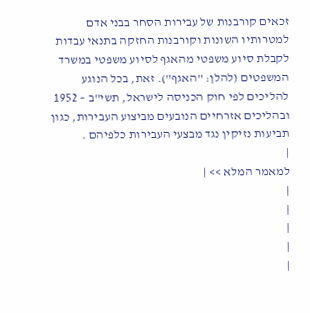זכאים קורבנות של עבירות הסחר בבני אדם למטרותיו השונות וקורבנות החזקה בתנאי עבדות לקבלת סיוע משפטי מהאגף לסיוע משפטי במשרד המשפטים (להלן: "האגף"). זאת, בכל הנוגע להליכים לפי חוק הכניסה לישראל, תשי"ב – 1952 ובהליכים אזרחיים הנובעים מביצוע העבירות, כגון תביעות נזיקין נגד מבצעי העבירות כלפיהם .
|
למאמר המלא >> |
|
|
|
|
|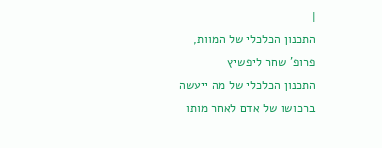|
התכנון הכלכלי של המוות,
פרופ' שחר ליפשיץ
התכנון הכלכלי של מה ייעשה ברכושו של אדם לאחר מותו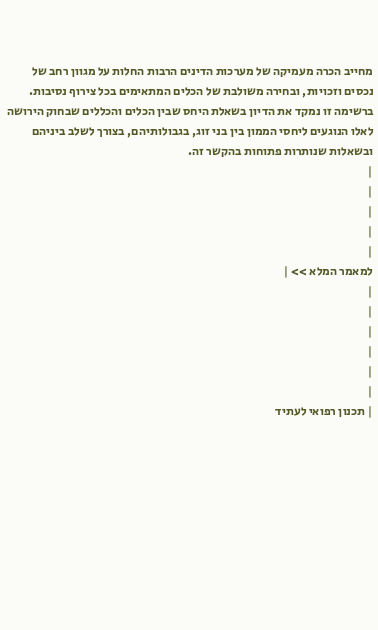מחייב הכרה מעמיקה של מערכות הדינים הרבות החלות על מגוון רחב של נכסים וזכויות, ובחירה משולבת של הכלים המתאימים בכל צירוף נסיבות. ברשימה זו נמקד את הדיון בשאלת היחס שבין הכלים והכללים שבחוק הירושה לאלו הנוגעים ליחסי הממון בין בני זוג, בגבולותיהם, בצורך לשלב ביניהם ובשאלות שנותרות פתוחות בהקשר זה.
|
|
|
|
|
למאמר המלא >> |
|
|
|
|
|
|
| תכנון רפואי לעתיד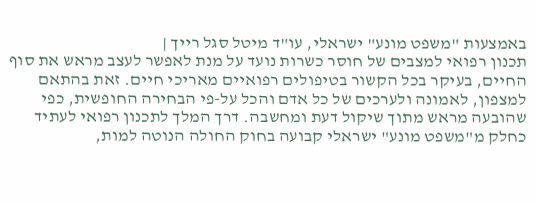באמצעות "משפט מונע" ישראלי, עו"ד מיטל סגל רייך |
תכנון רפואי למצבים של חוסר כשרות נועד על מנת לאפשר לעצב מראש את סוף החיים, בעיקר בכל הקשור בטיפולים רפואיים מאריכי חיים. זאת בהתאם למצפון, לאמונה ולערכים של כל אדם והכל על-פי הבחירה החופשית, כפי שהובעה מראש מתוך שיקול דעת ומחשבה. דרך המלך לתכנון רפואי לעתיד כחלק מ"משפט מונע" ישראלי קבועה בחוק החולה הנוטה למות,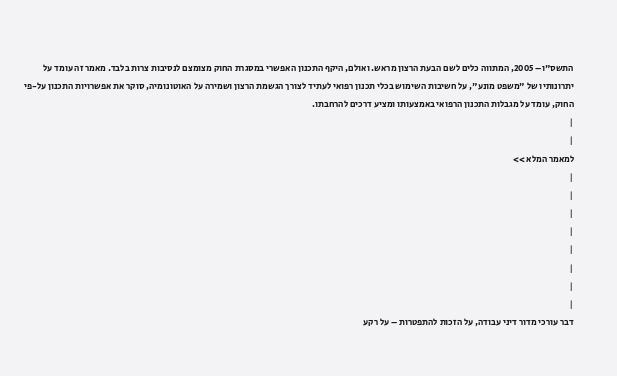התשס"ו– 2005, המתווה כלים לשם הבעת הרצון מראש. ואולם, היקף התכנון האפשרי במסגרת החוק מצומצם לנסיבות צרות בלבד. מאמר זה עומד על יתרונותיו של "משפט מונע", על חשיבות השימוש בכלי תכנון רפואי לעתיד לצורך הגשמת הרצון ושמירה על האוטונומיה, סוקר את אפשרויות התכנון על-פי החוק, עומד על מגבלות התכנון הרפואי באמצעותו ומציע דרכים להרחבתו.
|
|
למאמר המלא >>
|
|
|
|
|
|
|
|
דבר עורכי מדור דיני עבודה, על הזכות להתפטרות – על רקע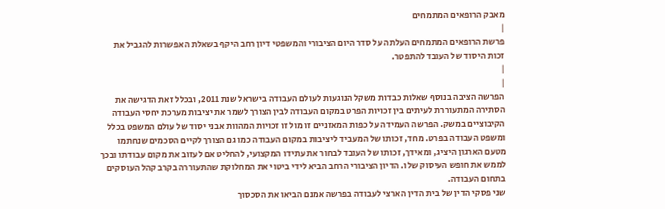מאבק הרופאים המתמחים
|
פרשת הרופאים המתמחים העלתה על סדר היום הציבורי והמשפטי דיון רחב היקף בשאלת האפשרות להגביל את זכות היסוד של העובד להתפטר.
|
|
הפרשה הציבה בנוסף שאלות כבדות משקל הנוגעות לעולם העבודה בישראל שנת 2011, ובכלל זאת הדגישה את הסתירה המתעוררת לעיתים בין זכויות הפרט במקום העבודה לבין הצורך לשמר את יציבות מערכת יחסי העבודה הקיבוציים במשק. הפרשה העמידה על כפות המאזניים זו מול זו זכויות המהוות אבני יסוד של עולם המשפט בכלל ומשפט העבודה בפרט. מחד, זכותו של המעביד ליציבות במקום העבודה כמו גם הצורך לקיים הסכמים שנחתמו מטעם הארגון היציג, ומאידך, זכותו של העובד לבחור את עתידו המקצועי, להחליט אם לעזוב את מקום עבודתו ובכך לממש את חופש העיסוק שלו. הדיון הציבורי הרחב הביא לידי ביטוי את המחלוקת שהתעוררה בקרב קהל העוסקים בתחום העבודה.
שני פסקי הדין של בית הדין הארצי לעבודה בפרשה אמנם הביאו את הסכסוך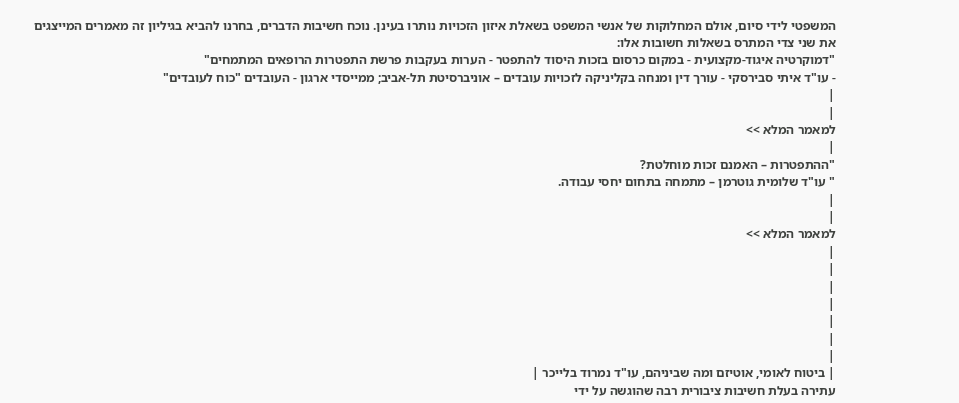המשפטי לידי סיום, אולם המחלוקות של אנשי המשפט בשאלת איזון הזכויות נותרו בעינן. נוכח חשיבות הדברים, בחרנו להביא בגיליון זה מאמרים המייצגים את שני צדי המתרס בשאלות חשובות אלו:
"דמוקרטיה איגוד-מקצועית - במקום כרסום בזכות היסוד להתפטר - הערות בעקבות פרשת התפטרות הרופאים המתמחים"
- עו"ד איתי סבירסקי - עורך דין ומנחה בקליניקה לזכויות עובדים – אוניברסיטת תל-אביב; ממייסדי ארגון - העובדים "כוח לעובדים"
|
|
למאמר המלא >>
|
"ההתפטרות – האמנם זכות מוחלטת?
" עו"ד שלומית גוטרמן – מתמחה בתחום יחסי עבודה.
|
|
למאמר המלא >>
|
|
|
|
|
|
|
| ביטוח לאומי, אוטיזם ומה שביניהם, עו"ד נמרוד בלייכר |
עתירה בעלת חשיבות ציבורית רבה שהוגשה על ידי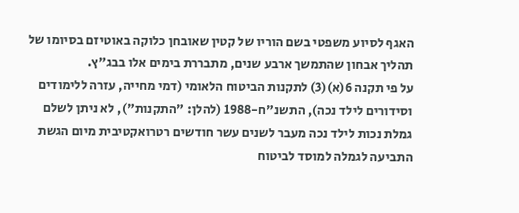האגף לסיוע משפטי בשם הוריו של קטין שאובחן כלוקה באוטיזם בסיומו של תהליך אבחון שהתמשך ארבע שנים, מתבררת בימים אלו בבג"ץ.
על פי תקנה 6(א)(3) לתקנות הביטוח הלאומי (דמי מחייה, עזרה ללימודים וסידורים לילד נכה), התשנ"ח-1988 (להלן: "התקנות"), לא ניתן לשלם גמלת נכות לילד נכה מעבר לשנים עשר חודשים רטרואקטיבית מיום הגשת התביעה לגמלה למוסד לביטוח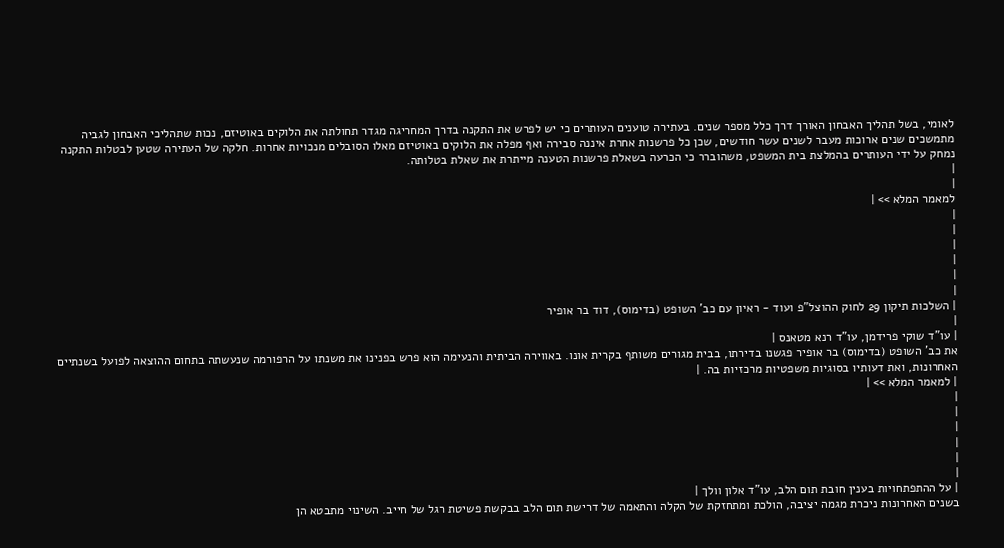לאומי, בשל תהליך האבחון האורך דרך כלל מספר שנים. בעתירה טוענים העותרים כי יש לפרש את התקנה בדרך המחריגה מגדר תחולתה את הלוקים באוטיזם, נכות שתהליכי האבחון לגביה מתמשכים שנים ארוכות מעבר לשנים עשר חודשים, שכן כל פרשנות אחרת איננה סבירה ואף מפלה את הלוקים באוטיזם מאלו הסובלים מנכויות אחרות. חלקה של העתירה שטען לבטלות התקנה נמחק על ידי העותרים בהמלצת בית המשפט, משהוברר כי הכרעה בשאלת פרשנות הטענה מייתרת את שאלת בטלותה.
|
|
למאמר המלא >> |
|
|
|
|
|
|
| השלכות תיקון 29 לחוק ההוצל"פ ועוד - ראיון עם כב' השופט (בדימוס), דוד בר אופיר
|
| עו"ד שוקי פרידמן, עו"ד רנא מטאנס |
את כב' השופט (בדימוס) בר אופיר פגשנו בדירתו, בבית מגורים משותף בקרית אונו. באווירה הביתית והנעימה הוא פרש בפנינו את משנתו על הרפורמה שנעשתה בתחום ההוצאה לפועל בשנתיים האחרונות, ואת דעותיו בסוגיות משפטיות מרכזיות בה. |
| למאמר המלא >> |
|
|
|
|
|
|
| על ההתפתחויות בענין חובת תום הלב, עו"ד אלון וולך |
בשנים האחרונות ניכרת מגמה יציבה, הולכת ומתחזקת של הקלה והתאמה של דרישת תום הלב בבקשת פשיטת רגל של חייב. השינוי מתבטא הן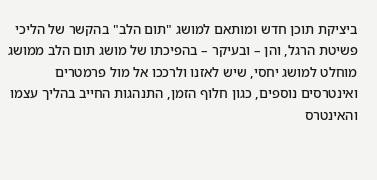ביציקת תוכן חדש ומותאם למושג "תום הלב" בהקשר של הליכי פשיטת הרגל, והן – ובעיקר – בהפיכתו של מושג תום הלב ממושג מוחלט למושג יחסי, שיש לאזנו ולרככו אל מול פרמטרים ואינטרסים נוספים, כגון חלוף הזמן, התנהגות החייב בהליך עצמו והאינטרס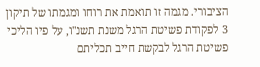הציבורי. מגמה זו תואמת את רוחו ומגמתו של תיקון 3 לפקודת פשיטת הרגל משנת תשנ"ו, על פיו הליכי פשיטת הרגל לבקשת חייב תכליתם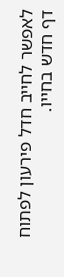לאפשר לחייב חדל פירעון לפתוח דף חדש בחייו.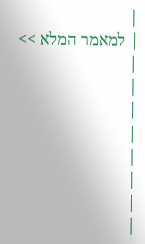|
| למאמר המלא >> |
|
|
|
|
|
|
|